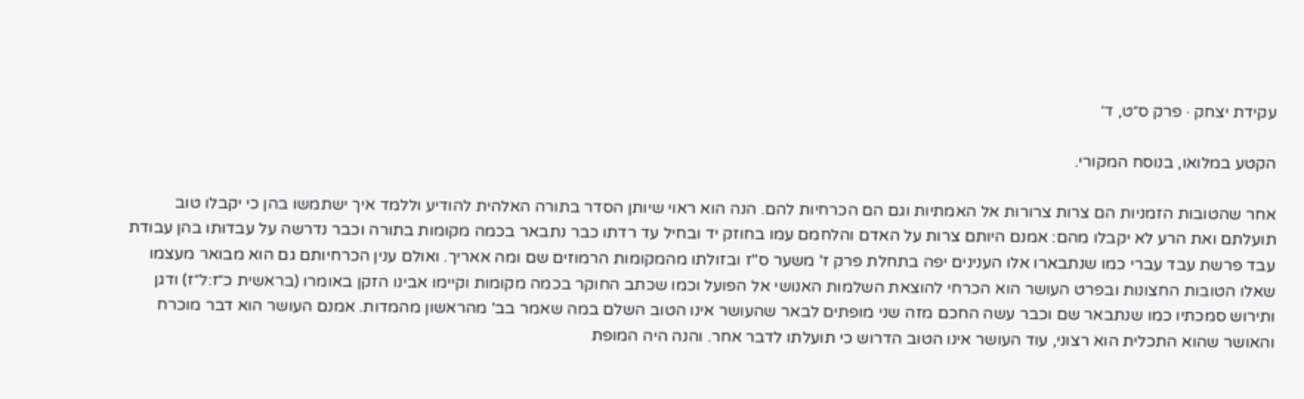עקידת יצחק · פרק ס״ט, ד׳

הקטע במלואו, בנוסח המקורי.

אחר שהטובות הזמניות הם צרות צרורות אל האמתיות וגם הם הכרחיות להם. הנה הוא ראוי שיותן הסדר בתורה האלהית להודיע וללמד איך ישתמשו בהן כי יקבלו טוב תועלתם ואת הרע לא יקבלו מהם: אמנם היותם צרות על האדם והלחמם עמו בחוזק יד ובחיל עד רדתו כבר נתבאר בכמה מקומות בתורה וכבר נדרשה על עבדותו בהן עבודת עבד פרשת עבד עברי כמו שנתבארו אלו הענינים יפה בתחלת פרק ז' משער ס"ז ובזולתו מהמקומות הרמוזים שם ומה אאריך. ואולם ענין הכרחיותם גם הוא מבואר מעצמו שאלו הטובות החצונות ובפרט העושר הוא הכרחי להוצאת השלמות האנושי אל הפועל וכמו שכתב החוקר בכמה מקומות וקיימו אבינו הזקן באומרו (בראשית כ״ז:ל״ז) ודגן ותירוש סמכתיו כמו שנתבאר שם וכבר עשה החכם מזה שני מופתים לבאר שהעושר אינו הטוב השלם במה שאמר בב' מהראשון מהמדות. אמנם העושר הוא דבר מוכרח והאושר שהוא התכלית הוא רצוני, עוד העושר אינו הטוב הדרוש כי תועלתו לדבר אחר. והנה היה המופת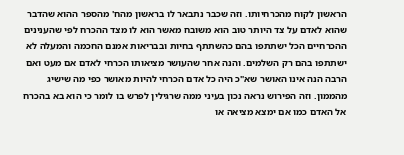הראשון לקוח מהכרחיותו. וזה שכבר נתבאר לו בראשון מהח' מהספר ההוא שהדבר שהוא לאדם על צד היותר טוב הוא משובח מאשר הוא לו מצד ההכרח לפי שהענינים ההכרחיים הכל ישתתפו בהם כהשתתף בחיות ובבריאות אמנם החכמה והמעלה לא ישתתפו בהם רק השלמים. והנה אחר שהעושר מציאותו הכרחי לאדם אם מעט ואם הרבה הנה אינו האושר שא"כ היה כל אדם הכרחי להיות מאושר כפי מה שישיג מהממון. וזה הפירוש נראה נכון בעיני ממה שרגילין לפרש בו לומר כי הוא בא בהכרח אל האדם כמו אם ימצא מציאה או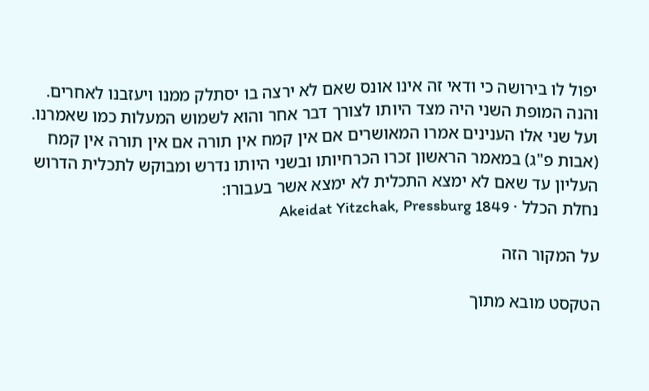יפול לו בירושה כי ודאי זה אינו אונס שאם לא ירצה בו יסתלק ממנו ויעזבנו לאחרים. והנה המופת השני היה מצד היותו לצורך דבר אחר והוא לשמוש המעלות כמו שאמרנו. ועל שני אלו הענינים אמרו המאושרים אם אין קמח אין תורה אם אין תורה אין קמח (אבות פ"ג) במאמר הראשון זכרו הכרחיותו ובשני היותו נדרש ומבוקש לתכלית הדרוש העליון עד שאם לא ימצא התכלית לא ימצא אשר בעבורו:
נחלת הכלל · Akeidat Yitzchak, Pressburg 1849

על המקור הזה

הטקסט מובא מתוך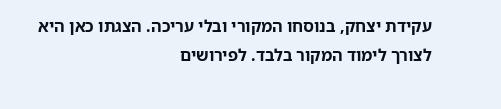עקידת יצחק, בנוסחו המקורי ובלי עריכה. הצגתו כאן היא לצורך לימוד המקור בלבד. לפירושים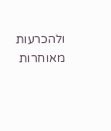ולהכרעות מאוחרות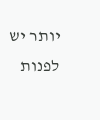יותר יש לפנות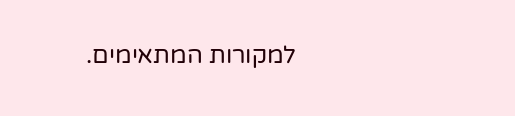למקורות המתאימים.